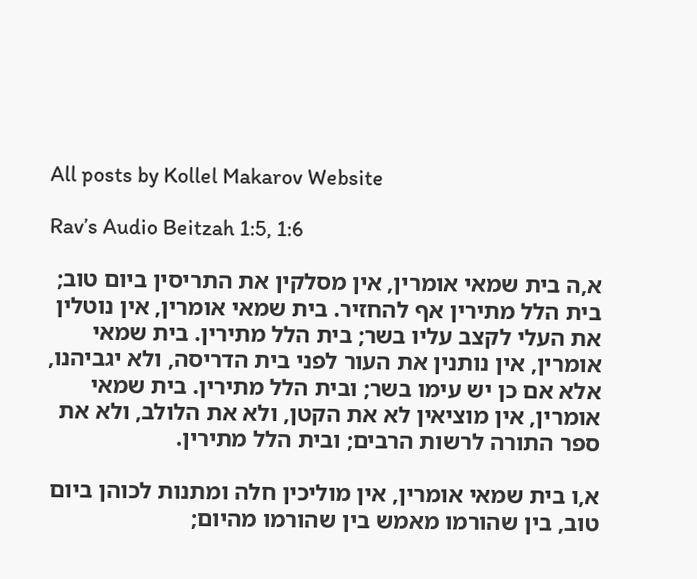All posts by Kollel Makarov Website

Rav’s Audio Beitzah 1:5, 1:6

א,ה בית שמאי אומרין, אין מסלקין את התריסין ביום טוב; בית הלל מתירין אף להחזיר. בית שמאי אומרין, אין נוטלין את העלי לקצב עליו בשר; בית הלל מתירין. בית שמאי אומרין, אין נותנין את העור לפני בית הדריסה, ולא יגביהנו, אלא אם כן יש עימו בשר; ובית הלל מתירין. בית שמאי אומרין, אין מוציאין לא את הקטן, ולא את הלולב, ולא את ספר התורה לרשות הרבים; ובית הלל מתירין.

א,ו בית שמאי אומרין, אין מוליכין חלה ומתנות לכוהן ביום טוב, בין שהורמו מאמש בין שהורמו מהיום;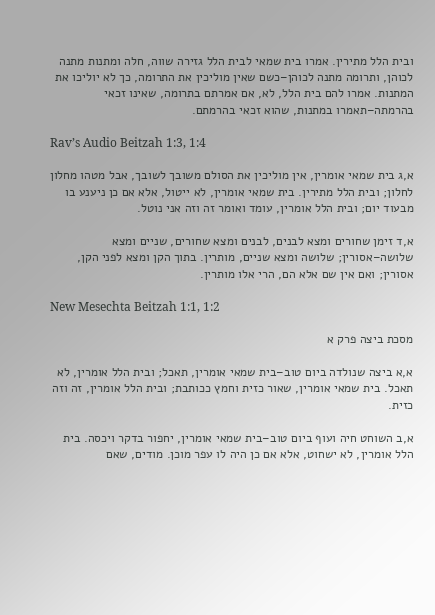ובית הלל מתירין. אמרו בית שמאי לבית הלל גזירה שווה, חלה ומתנות מתנה לכוהן, ותרומה מתנה לכוהן–כשם שאין מוליכין את התרומה, כך לא יוליכו את המתנות. אמרו להם בית הלל, לא, אם אמרתם בתרומה, שאינו זכאי בהרמתה–תאמרו במתנות, שהוא זכאי בהרמתם.

Rav’s Audio Beitzah 1:3, 1:4

א,ג בית שמאי אומרין, אין מוליכין את הסולם משובך לשובך, אבל מטהו מחלון לחלון; ובית הלל מתירין. בית שמאי אומרין, לא ייטול, אלא אם כן ניענע בו מבעוד יום; ובית הלל אומרין, עומד ואומר זה וזה אני נוטל.

א,ד זימן שחורים ומצא לבנים, לבנים ומצא שחורים, שניים ומצא שלושה–אסורין; שלושה ומצא שניים, מותרין. בתוך הקן ומצא לפני הקן, אסורין; ואם אין שם אלא הם, הרי אלו מותרין.

New Mesechta Beitzah 1:1, 1:2

מסכת ביצה פרק א

א,א ביצה שנולדה ביום טוב–בית שמאי אומרין, תאכל; ובית הלל אומרין, לא תאכל. בית שמאי אומרין, שאור כזית וחמץ ככותבת; ובית הלל אומרין, זה וזה כזית.

א,ב השוחט חיה ועוף ביום טוב–בית שמאי אומרין, יחפור בדקר ויכסה. בית הלל אומרין, לא ישחוט, אלא אם כן היה לו עפר מוכן. מודים, שאם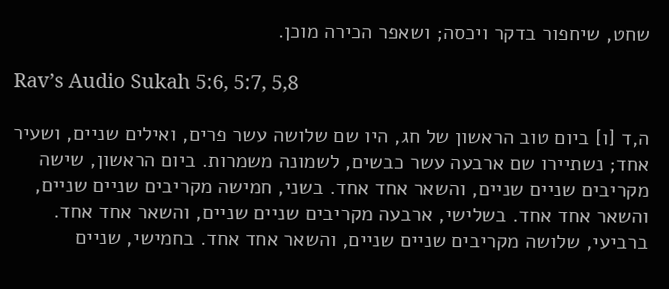שחט, שיחפור בדקר ויכסה; ושאפר הכירה מוכן.

Rav’s Audio Sukah 5:6, 5:7, 5,8

ה,ד [ו] ביום טוב הראשון של חג, היו שם שלושה עשר פרים, ואילים שניים, ושעיר אחד; נשתיירו שם ארבעה עשר כבשים, לשמונה משמרות. ביום הראשון, שישה מקריבים שניים שניים, והשאר אחד אחד. בשני, חמישה מקריבים שניים שניים, והשאר אחד אחד. בשלישי, ארבעה מקריבים שניים שניים, והשאר אחד אחד. ברביעי, שלושה מקריבים שניים שניים, והשאר אחד אחד. בחמישי, שניים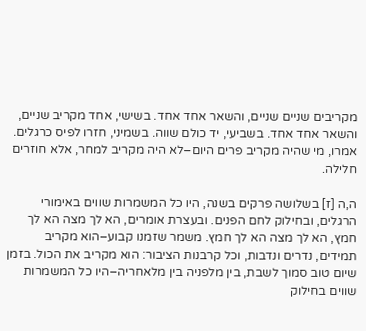מקריבים שניים שניים, והשאר אחד אחד. בשישי, אחד מקריב שניים, והשאר אחד אחד. בשביעי, יד כולם שווה. בשמיני, חזרו לפיס כרגלים. אמרו, מי שהיה מקריב פרים היום–לא היה מקריב למחר, אלא חוזרים חלילה.

ה,ה [ז] בשלושה פרקים בשנה, היו כל המשמרות שווים באימורי הרגלים, ובחילוק לחם הפנים. ובעצרת אומרים, הא לך מצה הא לך חמץ, הא לך מצה הא לך חמץ. משמר שזמנו קבוע–הוא מקריב תמידים, נדרים ונדבות, וכל קרבנות הציבור: הוא מקריב את הכול. בזמן שיום טוב סמוך לשבת, בין מלפניה בין מלאחריה–היו כל המשמרות שווים בחילוק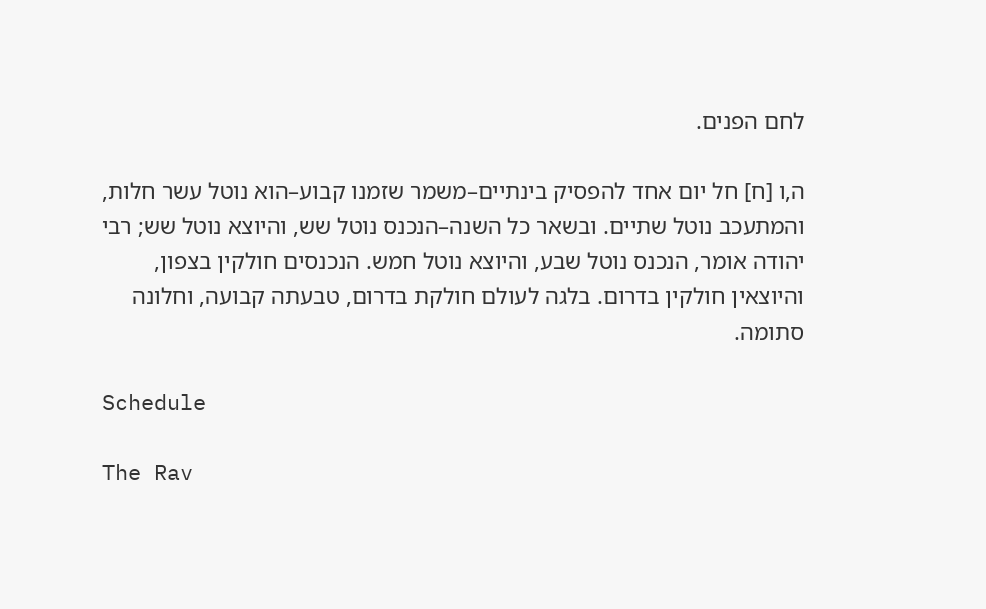לחם הפנים.

ה,ו [ח] חל יום אחד להפסיק בינתיים–משמר שזמנו קבוע–הוא נוטל עשר חלות, והמתעכב נוטל שתיים. ובשאר כל השנה–הנכנס נוטל שש, והיוצא נוטל שש; רבי יהודה אומר, הנכנס נוטל שבע, והיוצא נוטל חמש. הנכנסים חולקין בצפון, והיוצאין חולקין בדרום. בלגה לעולם חולקת בדרום, טבעתה קבועה, וחלונה סתומה.

Schedule

The Rav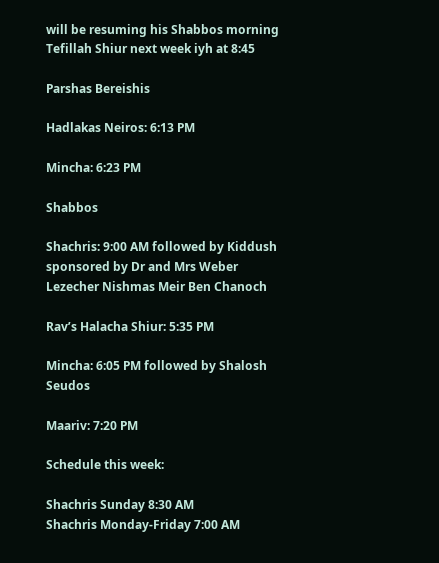will be resuming his Shabbos morning Tefillah Shiur next week iyh at 8:45

Parshas Bereishis

Hadlakas Neiros: 6:13 PM

Mincha: 6:23 PM

Shabbos

Shachris: 9:00 AM followed by Kiddush sponsored by Dr and Mrs Weber Lezecher Nishmas Meir Ben Chanoch

Rav’s Halacha Shiur: 5:35 PM

Mincha: 6:05 PM followed by Shalosh Seudos

Maariv: 7:20 PM

Schedule this week:

Shachris Sunday 8:30 AM
Shachris Monday-Friday 7:00 AM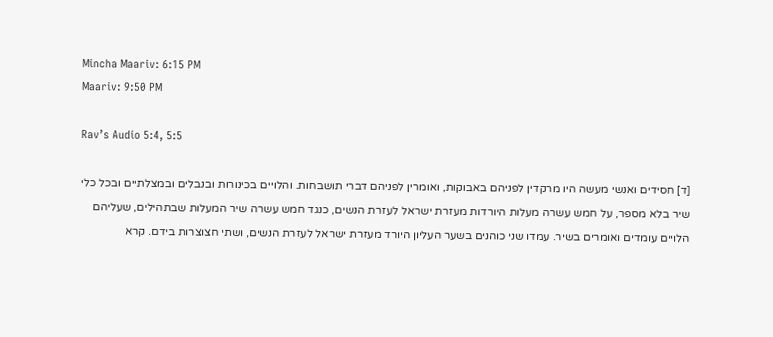Mincha Maariv: 6:15 PM
Maariv: 9:50 PM

Rav’s Audio 5:4, 5:5

[ד] חסידים ואנשי מעשה היו מרקדין לפניהם באבוקות, ואומרין לפניהם דברי תושבחות. והלויים בכינורות ובנבלים ובמצלתיים ובכל כלי שיר בלא מספר, על חמש עשרה מעלות היורדות מעזרת ישראל לעזרת הנשים, כנגד חמש עשרה שיר המעלות שבתהילים, שעליהם הלויים עומדים ואומרים בשיר. עמדו שני כוהנים בשער העליון היורד מעזרת ישראל לעזרת הנשים, ושתי חצוצרות בידם. קרא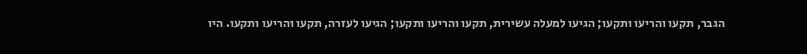הגבר, תקעו והריעו ותקעו; הגיעו למעלה עשירית, תקעו והריעו ותקעו; הגיעו לעזרה, תקעו והריעו ותקעו. היו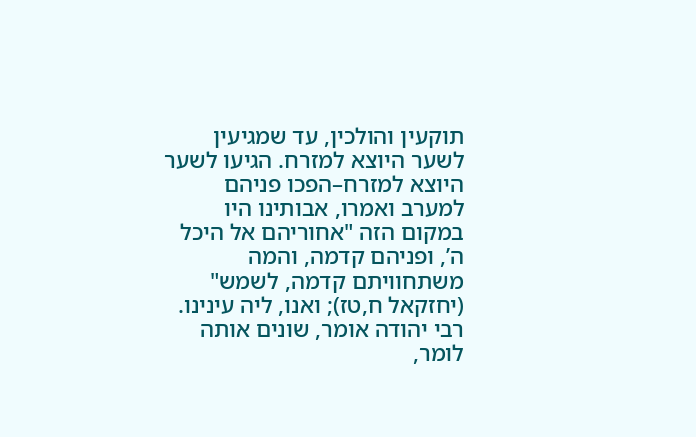תוקעין והולכין, עד שמגיעין לשער היוצא למזרח. הגיעו לשער היוצא למזרח–הפכו פניהם למערב ואמרו, אבותינו היו במקום הזה "אחוריהם אל היכל ה’, ופניהם קדמה, והמה משתחוויתם קדמה, לשמש" (יחזקאל ח,טז); ואנו, ליה עינינו. רבי יהודה אומר, שונים אותה לומר,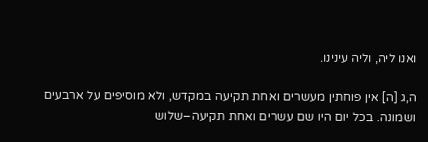ואנו ליה, וליה עינינו.

ה,ג [ה] אין פוחתין מעשרים ואחת תקיעה במקדש, ולא מוסיפים על ארבעים ושמונה. בכל יום היו שם עשרים ואחת תקיעה–שלוש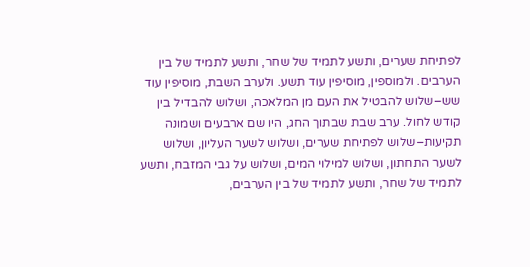לפתיחת שערים, ותשע לתמיד של שחר, ותשע לתמיד של בין הערבים. ולמוספין, מוסיפין עוד תשע. ולערב השבת, מוסיפין עוד שש–שלוש להבטיל את העם מן המלאכה, ושלוש להבדיל בין קודש לחול. ערב שבת שבתוך החג, היו שם ארבעים ושמונה תקיעות–שלוש לפתיחת שערים, ושלוש לשער העליון, ושלוש לשער התחתון, ושלוש למילוי המים, ושלוש על גבי המזבח, ותשע לתמיד של שחר, ותשע לתמיד של בין הערבים,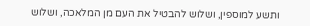ותשע למוספין, ושלוש להבטיל את העם מן המלאכה, ושלוש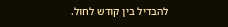להבדיל בין קודש לחול.